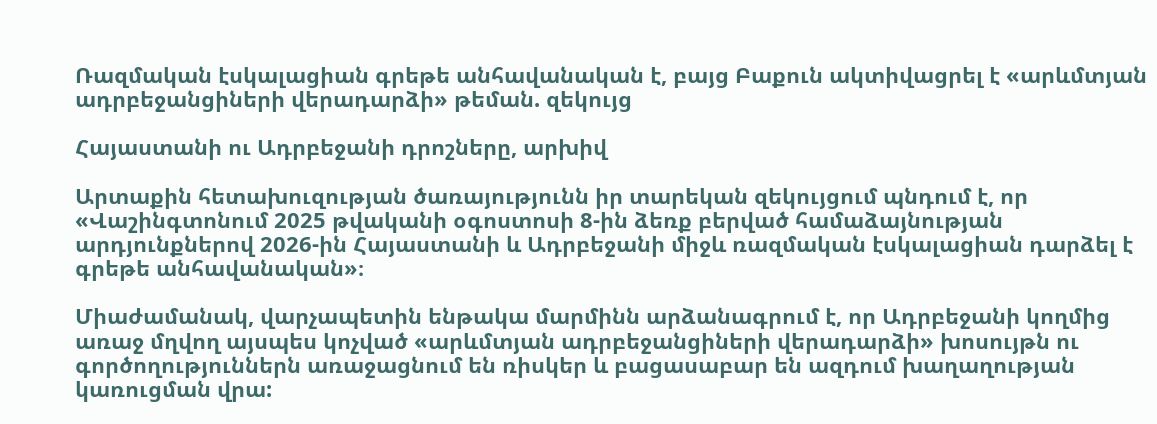Ռազմական էսկալացիան գրեթե անհավանական է, բայց Բաքուն ակտիվացրել է «արևմտյան ադրբեջանցիների վերադարձի» թեման. զեկույց

Հայաստանի ու Ադրբեջանի դրոշները, արխիվ

Արտաքին հետախուզության ծառայությունն իր տարեկան զեկույցում պնդում է, որ «Վաշինգտոնում 2025 թվականի օգոստոսի 8-ին ձեռք բերված համաձայնության արդյունքներով 2026-ին Հայաստանի և Ադրբեջանի միջև ռազմական էսկալացիան դարձել է գրեթե անհավանական»։

Միաժամանակ, վարչապետին ենթակա մարմինն արձանագրում է, որ Ադրբեջանի կողմից առաջ մղվող այսպես կոչված «արևմտյան ադրբեջանցիների վերադարձի» խոսույթն ու գործողություններն առաջացնում են ռիսկեր և բացասաբար են ազդում խաղաղության կառուցման վրա: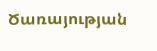Ծառայության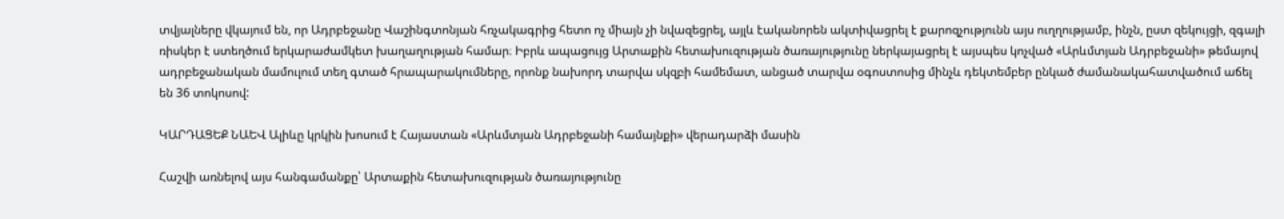տվյալները վկայում են, որ Ադրբեջանը Վաշինգտոնյան հռչակագրից հետո ոչ միայն չի նվազեցրել, այլև էականորեն ակտիվացրել է քարոզչությունն այս ուղղությամբ, ինչն, ըստ զեկույցի, զգալի ռիսկեր է ստեղծում երկարաժամկետ խաղաղության համար։ Իբրև ապացույց Արտաքին հետախուզության ծառայությունը ներկայացրել է այսպես կոչված «Արևմտյան Ադրբեջանի» թեմայով ադրբեջանական մամուլում տեղ գտած հրապարակումները, որոնք նախորդ տարվա սկզբի համեմատ, անցած տարվա օգոստոսից մինչև դեկտեմբեր ընկած ժամանակահատվածում աճել են 36 տոկոսով:

ԿԱՐԴԱՑԵՔ ՆԱԵՎ Ալիևը կրկին խոսում է Հայաստան «Արևմտյան Ադրբեջանի համայնքի» վերադարձի մասին

Հաշվի առնելով այս հանգամանքը՝ Արտաքին հետախուզության ծառայությունը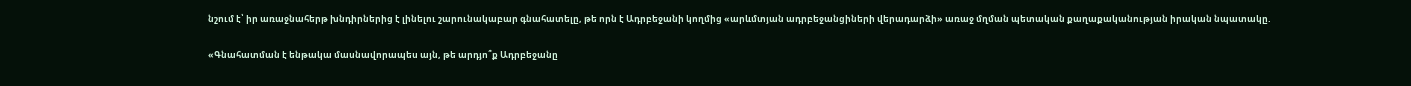նշում է՝ իր առաջնահերթ խնդիրներից է լինելու շարունակաբար գնահատելը, թե որն է Ադրբեջանի կողմից «արևմտյան ադրբեջանցիների վերադարձի» առաջ մղման պետական քաղաքականության իրական նպատակը.

«Գնահատման է ենթակա մասնավորապես այն, թե արդյո՞ք Ադրբեջանը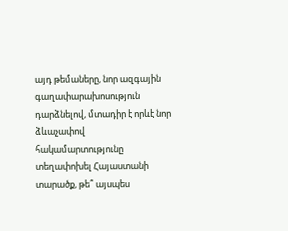այդ թեմաները, նոր ազգային գաղափարախոսություն դարձնելով, մտադիր է որևէ նոր ձևաչափով հակամարտությունը տեղափոխել Հայաստանի տարածք, թե՞ այսպես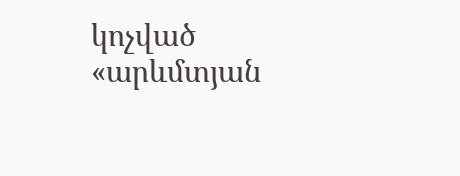կոչված «արևմտյան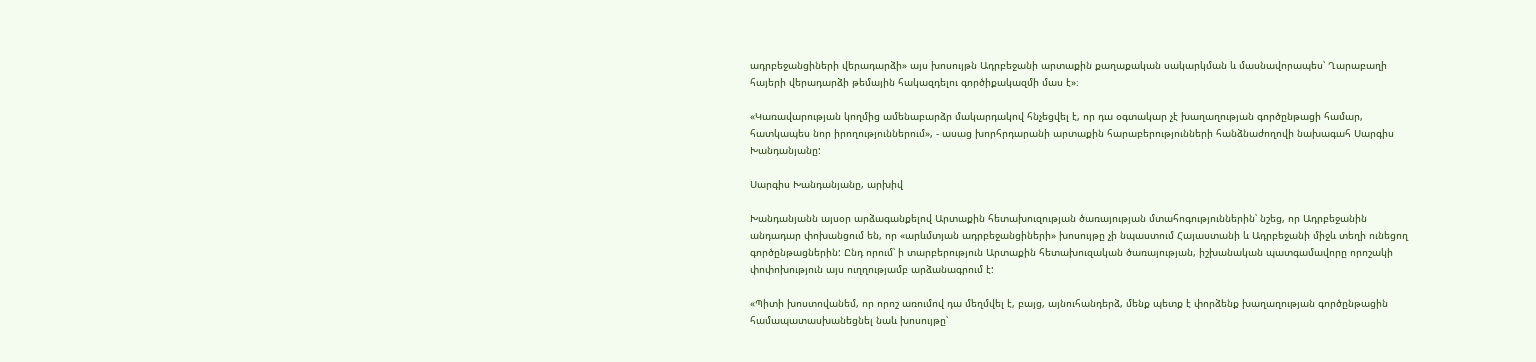ադրբեջանցիների վերադարձի» այս խոսույթն Ադրբեջանի արտաքին քաղաքական սակարկման և մասնավորապես՝ Ղարաբաղի հայերի վերադարձի թեմային հակազդելու գործիքակազմի մաս է»։

«Կառավարության կողմից ամենաբարձր մակարդակով հնչեցվել է, որ դա օգտակար չէ խաղաղության գործընթացի համար, հատկապես նոր իրողություններում», - ասաց խորհրդարանի արտաքին հարաբերությունների հանձնաժողովի նախագահ Սարգիս Խանդանյանը:

Սարգիս Խանդանյանը, արխիվ

Խանդանյանն այսօր արձագանքելով Արտաքին հետախուզության ծառայության մտահոգություններին՝ նշեց, որ Ադրբեջանին անդադար փոխանցում են, որ «արևմտյան ադրբեջանցիների» խոսույթը չի նպաստում Հայաստանի և Ադրբեջանի միջև տեղի ունեցող գործընթացներին: Ընդ որում՝ ի տարբերություն Արտաքին հետախուզական ծառայության, իշխանական պատգամավորը որոշակի փոփոխություն այս ուղղությամբ արձանագրում է:

«Պիտի խոստովանեմ, որ որոշ առումով դա մեղմվել է, բայց, այնուհանդերձ, մենք պետք է փորձենք խաղաղության գործընթացին համապատասխանեցնել նաև խոսույթը՝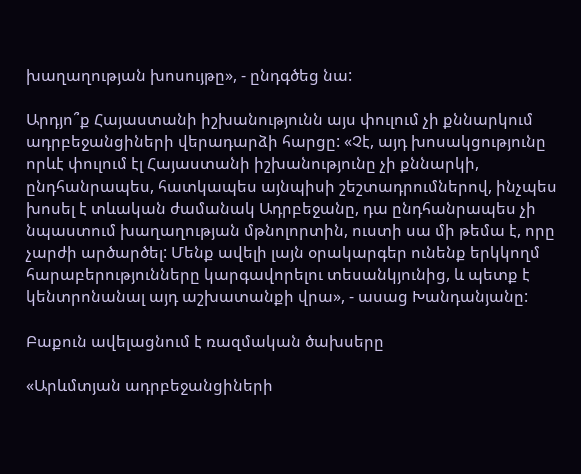խաղաղության խոսույթը», - ընդգծեց նա:

Արդյո՞ք Հայաստանի իշխանությունն այս փուլում չի քննարկում ադրբեջանցիների վերադարձի հարցը: «Չէ, այդ խոսակցությունը որևէ փուլում էլ Հայաստանի իշխանությունը չի քննարկի, ընդհանրապես, հատկապես այնպիսի շեշտադրումներով, ինչպես խոսել է տևական ժամանակ Ադրբեջանը, դա ընդհանրապես չի նպաստում խաղաղության մթնոլորտին, ուստի սա մի թեմա է, որը չարժի արծարծել: Մենք ավելի լայն օրակարգեր ունենք երկկողմ հարաբերությունները կարգավորելու տեսանկյունից, և պետք է կենտրոնանալ այդ աշխատանքի վրա», - ասաց Խանդանյանը:

Բաքուն ավելացնում է ռազմական ծախսերը

«Արևմտյան ադրբեջանցիների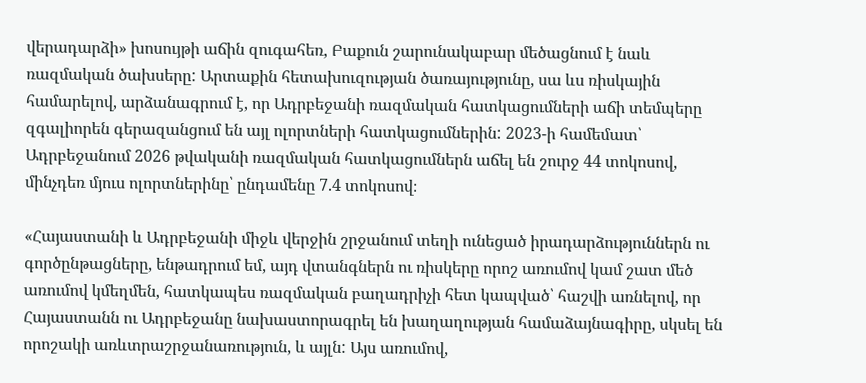վերադարձի» խոսույթի աճին զուգահեռ, Բաքուն շարունակաբար մեծացնում է նաև ռազմական ծախսերը: Արտաքին հետախուզության ծառայությունը, սա ևս ռիսկային համարելով, արձանագրում է, որ Ադրբեջանի ռազմական հատկացումների աճի տեմպերը զգալիորեն գերազանցում են այլ ոլորտների հատկացումներին: 2023-ի համեմատ՝ Ադրբեջանում 2026 թվականի ռազմական հատկացումներն աճել են շուրջ 44 տոկոսով, մինչդեռ մյուս ոլորտներինը՝ ընդամենը 7.4 տոկոսով։

«Հայաստանի և Ադրբեջանի միջև վերջին շրջանում տեղի ունեցած իրադարձություններն ու գործընթացները, ենթադրում եմ, այդ վտանգներն ու ռիսկերը որոշ առումով կամ շատ մեծ առումով կմեղմեն, հատկապես ռազմական բաղադրիչի հետ կապված՝ հաշվի առնելով, որ Հայաստանն ու Ադրբեջանը նախաստորագրել են խաղաղության համաձայնագիրը, սկսել են որոշակի առևտրաշրջանառություն, և այլն: Այս առումով,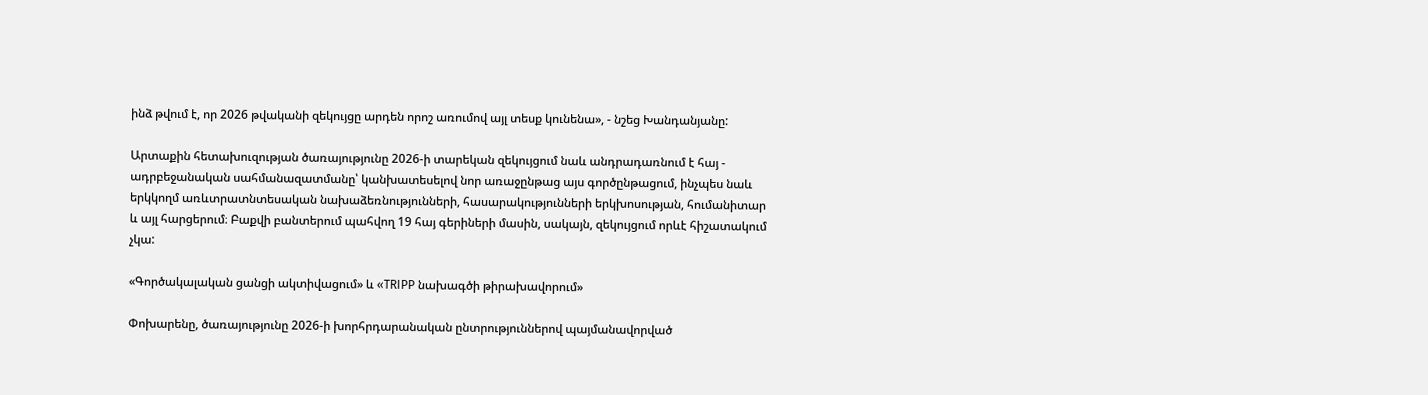ինձ թվում է, որ 2026 թվականի զեկույցը արդեն որոշ առումով այլ տեսք կունենա», - նշեց Խանդանյանը:

Արտաքին հետախուզության ծառայությունը 2026-ի տարեկան զեկույցում նաև անդրադառնում է հայ - ադրբեջանական սահմանազատմանը՝ կանխատեսելով նոր առաջընթաց այս գործընթացում, ինչպես նաև երկկողմ առևտրատնտեսական նախաձեռնությունների, հասարակությունների երկխոսության, հումանիտար և այլ հարցերում։ Բաքվի բանտերում պահվող 19 հայ գերիների մասին, սակայն, զեկույցում որևէ հիշատակում չկա:

«Գործակալական ցանցի ակտիվացում» և «TRIPP նախագծի թիրախավորում»

Փոխարենը, ծառայությունը 2026-ի խորհրդարանական ընտրություններով պայմանավորված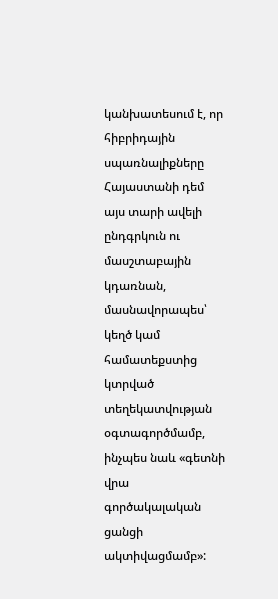կանխատեսում է, որ հիբրիդային սպառնալիքները Հայաստանի դեմ այս տարի ավելի ընդգրկուն ու մասշտաբային կդառնան, մասնավորապես՝ կեղծ կամ համատեքստից կտրված տեղեկատվության օգտագործմամբ, ինչպես նաև «գետնի վրա գործակալական ցանցի ակտիվացմամբ»: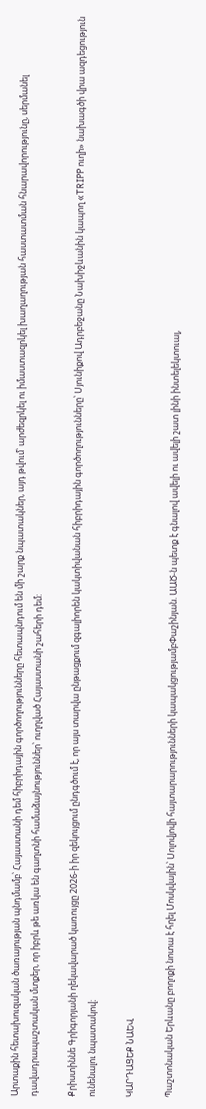Արտաքին հետախուզական ծառայության պնդմամբ՝ Հայաստանի դեմ հիբրիդային գործողությունները հետապնդում են մի շարք նպատակներ, այդ թվում՝ արժեզրկել ու իմաստազրկել խաղաղության հաստատման հնարավորությունը, սերմանել դավադրապաշտական մտքեր, որ իբրև թե առկա են գաղտնի համաձայնություններ՝ ուղղված Հայաստանի շահերի դեմ:

Քրիստիննե Գրիգորյանի ղեկավարած կառույցը 2026-ի իր զեկույցում ընդգծում է, որ այս տարվա ընթացքում զգալիորեն կակտիվանան հիբրիդային գործողությունները՝ Սյունիքով Ադրբեջանը Նախիջևանին կապող «TRIPP ուղի» նախագծի վրա ազդեցություն ունենալու նպատակով։

ԿԱՐԴԱՑԵՔ ՆԱԵՎ

Պաշտոնական Երևանը բողոքի նոտա է հղել Մոսկվային՝ Սոլովյովի հայտարարությունների կապակցությամբՓաշինյան. ԱԱԾ-ն պետք է գնալով ավելի ու ավելի շատ լինի ինտելեկտուալ,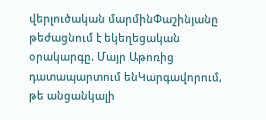վերլուծական մարմինՓաշինյանը թեժացնում է եկեղեցական օրակարգը. Մայր Աթոռից դատապարտում ենԿարգավորում, թե անցանկալի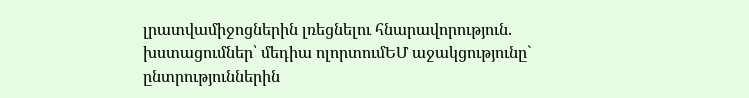լրատվամիջոցներին լռեցնելու հնարավորություն. խստացումներ՝ մեդիա ոլորտումԵՄ աջակցությունը` ընտրություններին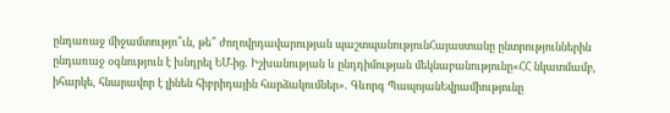ընդառաջ միջամտությո՞ւն, թե՞ ժողովրդավարության պաշտպանությունՀայաստանը ընտրություններին ընդառաջ օգնություն է խնդրել ԵՄ-ից. Իշխանության և ընդդիմության մեկնաբանությունը«ՀՀ նկատմամբ, իհարկե, հնարավոր է լինեն հիբրիդային հարձակումներ». Գևորգ ՊապոյանԵվրամիությունը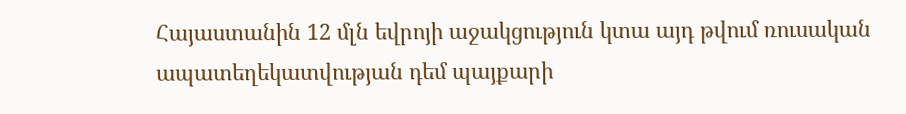Հայաստանին 12 մլն եվրոյի աջակցություն կտա այդ թվում ռուսական ապատեղեկատվության դեմ պայքարի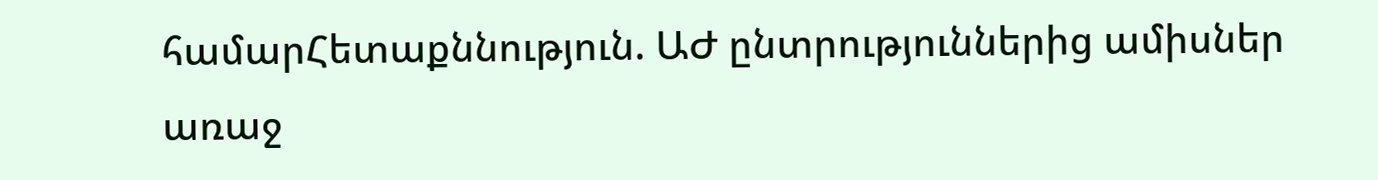համարՀետաքննություն. ԱԺ ընտրություններից ամիսներ առաջ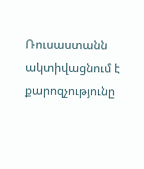Ռուսաստանն ակտիվացնում է քարոզչությունը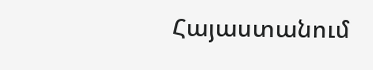Հայաստանում